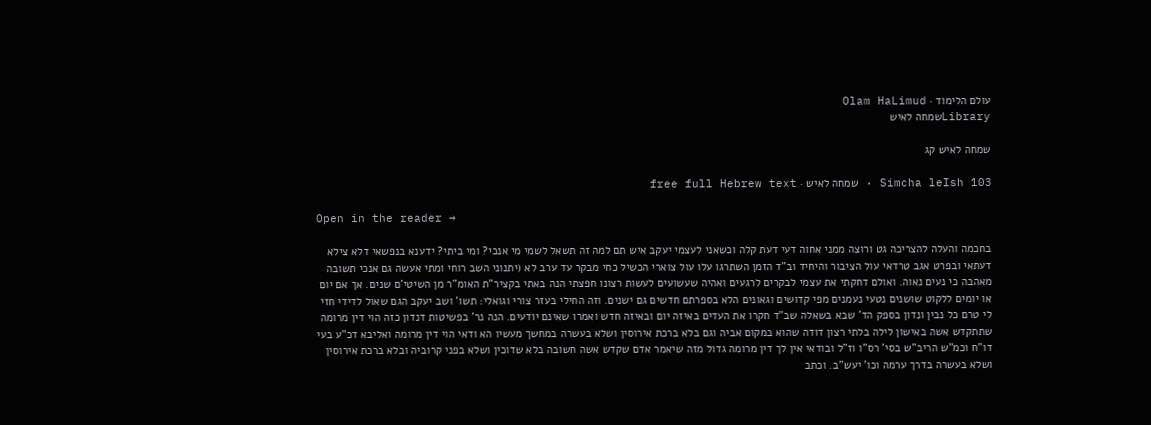עולם הלימוד · Olam HaLimud
Libraryשמחה לאיש

שמחה לאיש קג

Simcha leIsh 103 · שמחה לאיש · free full Hebrew text

Open in the reader →

בחכמה והעלה להצריכה גט ורוצה ממני אחוה דעי דעת קלה וכשאני לעצמי יעקב איש תם למה זה תשאל לשמי מי אנכי? ומי ביתי? ידענא בנפשאי דלא צילא דעתאי ובפרט אגב טרדאי עול הציבור והיחיד וב"ד הזמן השתרגו עלו עול צוארי הכשיל כחי מבקר עד ערב לא (יתנוני השב רוחי ומתי אעשה גם אנכי תשובה מאהבה כי נעים נאוה. ואולם דחקתי את עצמי לבקרים לרגעים ואהיה שעשועים לעשות רצונו חפצתי הנה באתי בקציר"ת האומ"ר מן השיטי'ם שנים. אך אם יום או יומים ללקוט שושנים נטעי נעמנים מפי קדושים וגאונים הלא בספרתם חדשים גם ישנים. וזה החילי בעזר צורי וגואלי: תשו' ושב יעקב הגם שאול לדידי חזי לי טרם כל נבין ונדון בספק הד' שבא בשאלה שב"ד חקרו את העדים באיזה יום ובאיזה חדש ואמרו שאינם יודעים. הנה נר' בפשיטות דנדון כזה הוי דין מרומה שתתקדש אשה באישון לילה בלתי רצון דודה שהוא במקום אביה וגם בלא ברכת אירוסין ושלא בעשרה במחשך מעשיו הא ודאי הוי דין מרומה ואליבא דכ"ע בעי דו"ח וכמ"ש הריב"ש בסי' רס"ו וז"ל ובודאי אין לך דין מרומה גדול מזה שיאמר אדם שקדש אשה חשובה בלא שדוכין ושלא בפני קרוביה ובלא ברכת אירוסין ושלא בעשרה בדרך ערמה וכו' יעש"ב. וכתב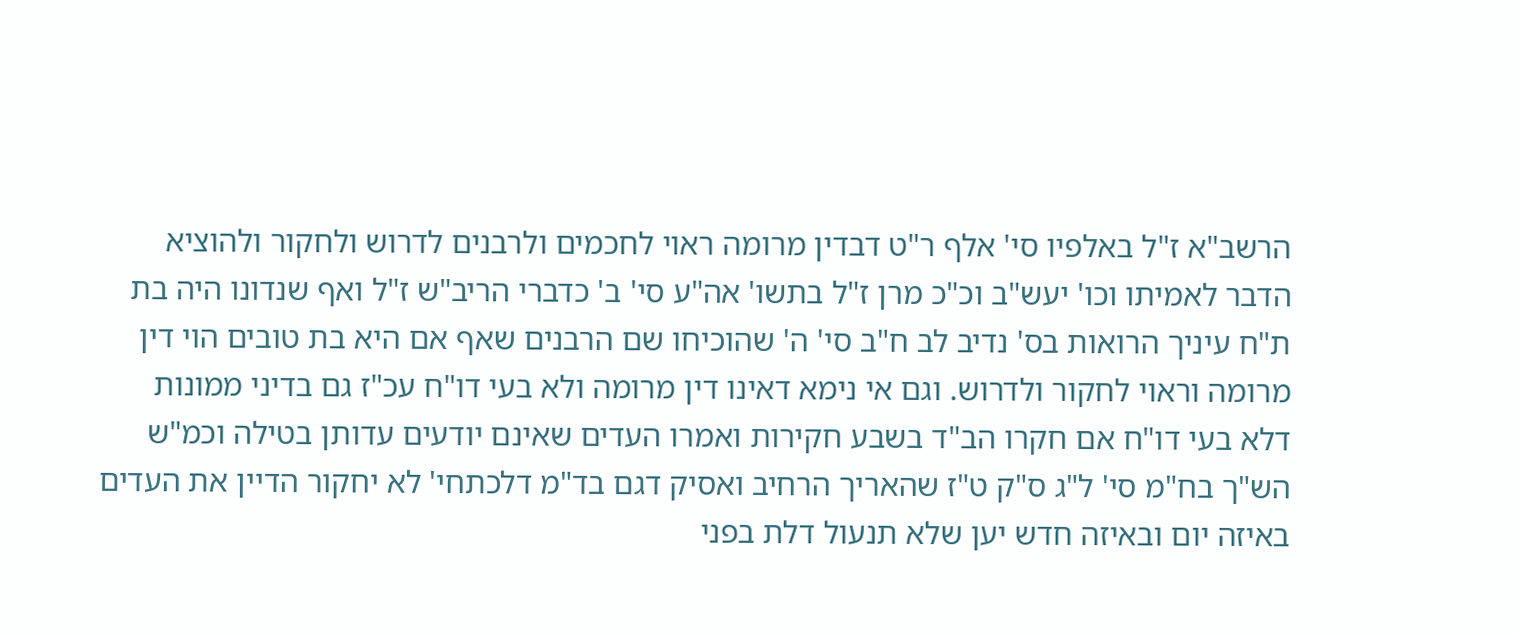הרשב"א ז"ל באלפיו סי' אלף ר"ט דבדין מרומה ראוי לחכמים ולרבנים לדרוש ולחקור ולהוציא הדבר לאמיתו וכו' יעש"ב וכ"כ מרן ז"ל בתשו' אה"ע סי' ב' כדברי הריב"ש ז"ל ואף שנדונו היה בת ת"ח עיניך הרואות בס' נדיב לב ח"ב סי' ה' שהוכיחו שם הרבנים שאף אם היא בת טובים הוי דין מרומה וראוי לחקור ולדרוש. וגם אי נימא דאינו דין מרומה ולא בעי דו"ח עכ"ז גם בדיני ממונות דלא בעי דו"ח אם חקרו הב"ד בשבע חקירות ואמרו העדים שאינם יודעים עדותן בטילה וכמ"ש הש"ך בח"מ סי' ל"ג ס"ק ט"ז שהאריך הרחיב ואסיק דגם בד"מ דלכתחי' לא יחקור הדיין את העדים באיזה יום ובאיזה חדש יען שלא תנעול דלת בפני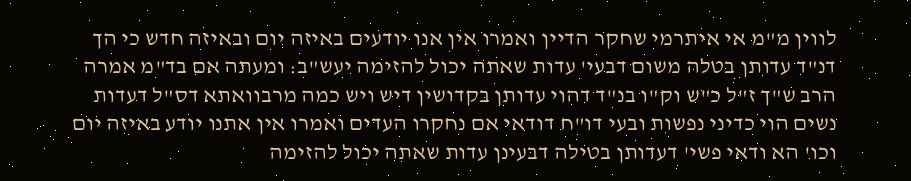לווין מ"מ אי איתרמי שחקר הדיין ואמרו אין אנו יודעים באיזה יום ובאיזה חדש כי הך דנ"ד עדותן בטלה משום דבעי' עדות שאתה יכול להזימה יעש"ב: ומעתה אם בד"מ אמרה הרב ש"ך ז"ל כ"ש וק"ו בנ"ד דהוי עדותן בקדושין דיש ויש כמה מרבוואתא דס"ל דעדות נשים הוי כדיני נפשות ובעי דו"ח דודאי אם נחקרו העדים ואמרו אין אתנו יודע באיזה יום וכו' הא ודאי פשי' דעדותן בטילה דבעינן עדות שאתה יכול להזימה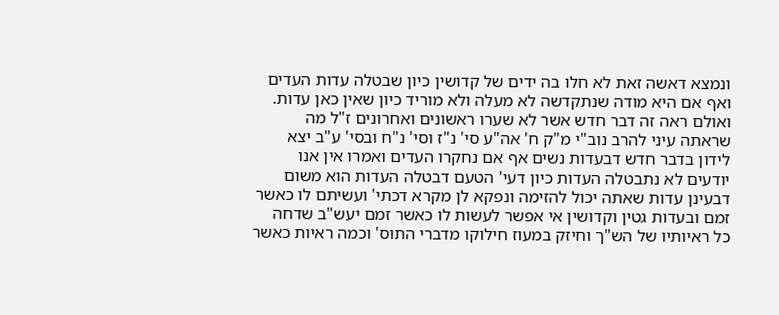ונמצא דאשה זאת לא חלו בה ידים של קדושין כיון שבטלה עדות העדים ואף אם היא מודה שנתקדשה לא מעלה ולא מוריד כיון שאין כאן עדות. ואולם ראה זה דבר חדש אשר לא שערו ראשונים ואחרונים ז"ל מה שראתה עיני להרב נוב"י מ"ק ח' אה"ע סי' נ"ז וסי' נ"ח ובסי' ע"ב יצא לידון בדבר חדש דבעדות נשים אף אם נחקרו העדים ואמרו אין אנו יודעים לא נתבטלה העדות כיון דעי' הטעם דבטלה העדות הוא משום דבעינן עדות שאתה יכול להזימה ונפקא לן מקרא דכתי' ועשיתם לו כאשר זמם ובעדות גטין וקדושין אי אפשר לעשות לו כאשר זמם יעש"ב שדחה כל ראיותיו של הש"ך וחיזק במעוז חילוקו מדברי התוס' וכמה ראיות כאשר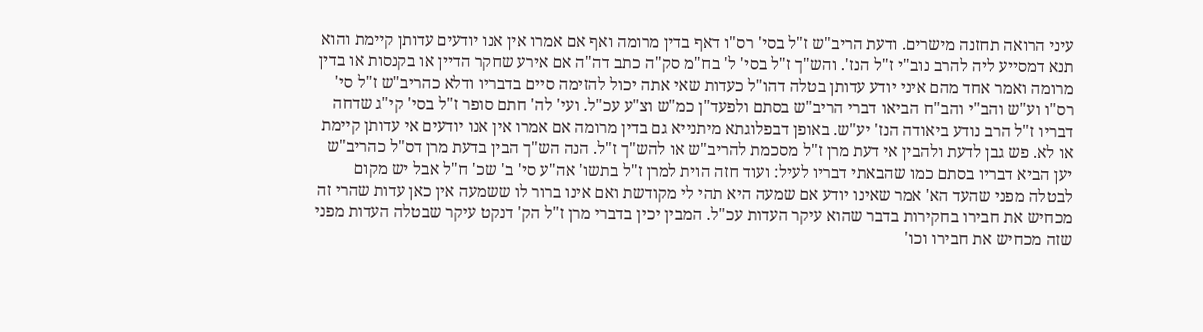עיני הרואה תחזנה מישרים. ודעת הריב"ש ז"ל בסי' רס"ו דאף בדין מרומה ואף אם אמרו אין אנו יודעים עדותן קיימת והוא תנא דמסייע ליה להרב נוב"י ז"ל הנז'. והש"ך ז"ל בסי' ל' בח"מ סק"ה כתב דה"ה אם אירע שחקר הדיין או בקנסות או בדין מרומה ואמר אחד מהם איני יודע עדותן בטלה דהו"ל כעדות שאי אתה יכול להזימה סיים בדבריו ודלא כהריב"ש ז"ל סי' רס"ו וע"ש והב"י והב"ח הביאו דברי הריב"ש בסתם ולפעד"ן כמ"ש וצ"ע עכ"ל. ועי' לה' חתם סופר ז"ל בסי' קי"ג שדחה דבריו ז"ל הרב נודע ביאודה הנז' יע"ש. באופן דבפלוגתא מיתנייא גם בדין מרומה אם אמרו אין אנו יודעים אי עדותן קיימת או לא. פש גבן לדעת ולהבין אי דעת מרן ז"ל מסכמת להריב"ש או להש"ך ז"ל. הנה הש"ך הבין בדעת מרן דס"ל כהריב"ש יען הביא דבריו בסתם כמו שהבאתי דבריו לעיל: ועוד חזה הוית למרן ז"ל בתשו' אה"ע סי' ב' שכ' ח"ל אבל יש מקום לבטלה מפני שהעד הא' אמר שאינו יודע אם שמעה היא תהי לי מקודשת ואם אינו ברור לו ששמעה אין כאן עדות שהרי זה מכחיש את חבירו בחקירות בדבר שהוא עיקר העדות עכ"ל. המבין יכין בדברי מרן ז"ל הק' דנקט עיקר שבטלה העדות מפני שזה מכחיש את חבירו וכו'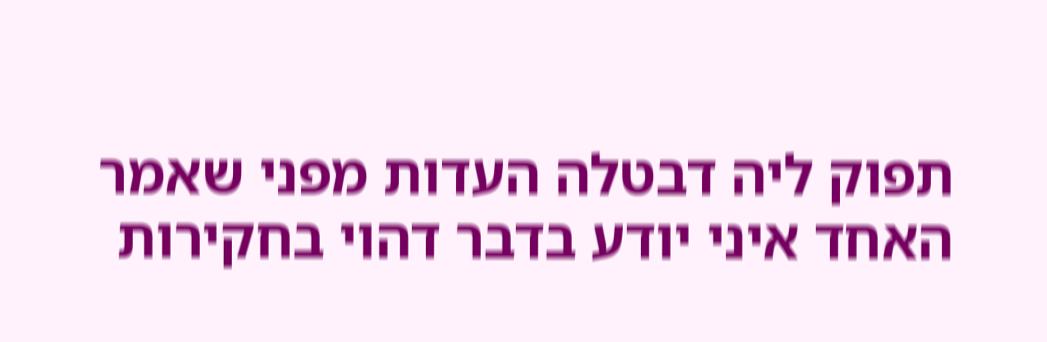תפוק ליה דבטלה העדות מפני שאמר האחד איני יודע בדבר דהוי בחקירות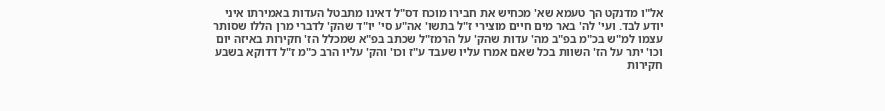אל"ו מדנקט הך טעמא שא' מכחיש את חבירו מוכח דס"ל דאינו מתבטל העדות באמירתו איני יודע לבד. ועי' לה' באר מים חיים מוצירי ז"ל בתשו' אה"ע סי' יו"ד שהק' לדברי מרן הללו שסותר עצמו למ"ש בכ"מ בפ"ב מה' עדות שהק' על הרמז"ל שכתב בפ"א שמכלל הז' חקירות באיזה יום וכו' יתר על הז' השוות בכל שאם אמרו עליו שעבד ע"ז וכו' והק' עליו הרב כ"מ ז"ל דדוקא בשבע חקירות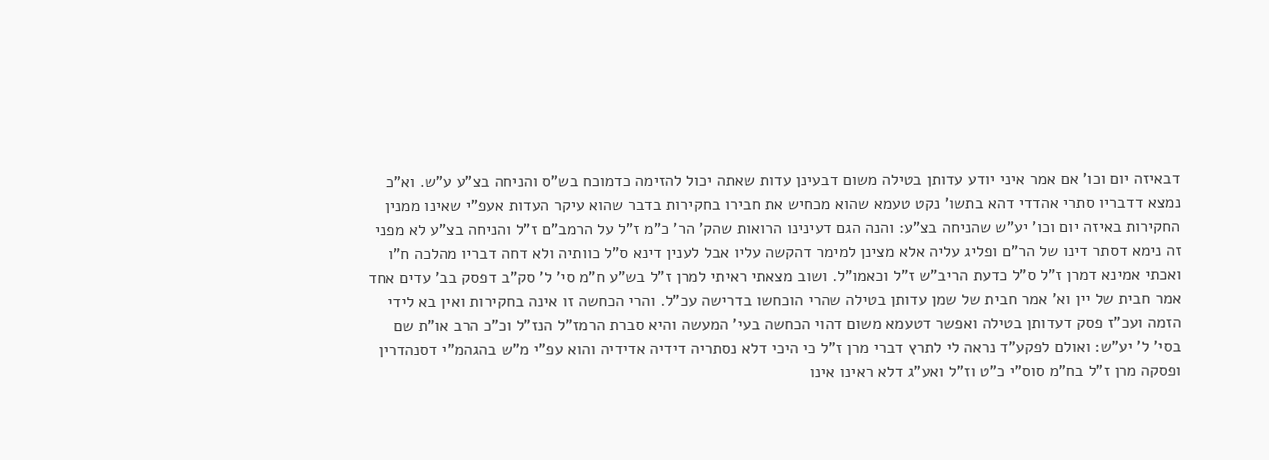דבאיזה יום וכו' אם אמר איני יודע עדותן בטילה משום דבעינן עדות שאתה יכול להזימה כדמוכח בש"ס והניחה בצ"ע ע"ש. וא"כ נמצא דדבריו סתרי אהדדי דהא בתשו' נקט טעמא שהוא מכחיש את חבירו בחקירות בדבר שהוא עיקר העדות אעפ"י שאינו ממנין החקירות באיזה יום וכו' יע"ש שהניחה בצ"ע: והנה הגם דעינינו הרואות שהק' הר' כ"מ ז"ל על הרמב"ם ז"ל והניחה בצ"ע לא מפני זה נימא דסתר דינו של הר"ם ופליג עליה אלא מצינן למימר דהקשה עליו אבל לענין דינא ס"ל כוותיה ולא דחה דבריו מהלכה ח"ו ואכתי אמינא דמרן ז"ל ס"ל כדעת הריב"ש ז"ל וכאמו"ל. ושוב מצאתי ראיתי למרן ז"ל בש"ע ח"מ סי' ל' סק"ב דפסק בב' עדים אחד אמר חבית של יין וא' אמר חבית של שמן עדותן בטילה שהרי הוכחשו בדרישה עכ"ל. והרי הכחשה זו אינה בחקירות ואין בא לידי הזמה ועכ"ז פסק דעדותן בטילה ואפשר דטעמא משום דהוי הכחשה בעי' המעשה והיא סברת הרמז"ל הנז"ל וכ"כ הרב או"ת שם בסי' ל' יע"ש: ואולם לפקע"ד נראה לי לתרץ דברי מרן ז"ל כי היכי דלא נסתריה דידיה אדידיה והוא עפ"י מ"ש בהגהמ"י דסנהדרין ופסקה מרן ז"ל בח"מ סוס"י כ"ט וז"ל ואע"ג דלא ראינו אינו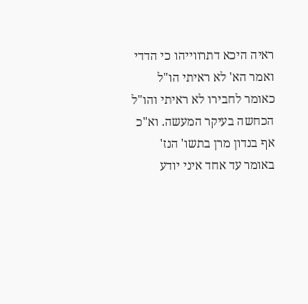ראיה היכא דתרווייהו כי הדדי ואמר הא' לא ראיתי הו"ל כאומר לחבירו לא ראיתי והו"ל הכחשה בעיקר המעשה. וא"כ אף בנדון מרן בתשו' הנז' באומר עד אחד איני יודע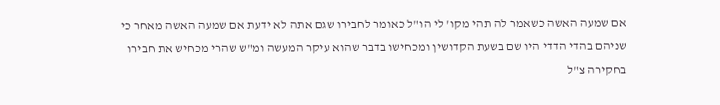אם שמעה האשה כשאמר לה תהי מקו' לי הו"ל כאומר לחבירו שגם אתה לא ידעת אם שמעה האשה מאחר כי שניהם בהדי הדדי היו שם בשעת הקדושין ומכחישו בדבר שהוא עיקר המעשה ומ"ש שהרי מכחיש את חבירו בחקירה צ"ל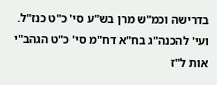בדרישה וכמ"ש מרן בש"ע סי' כ"ט כנז"ל. ועי' להכנה"ג בח"א דח"מ סי' כ"ט הגהב"י אות ל"ז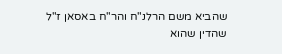שהביא משם הרלנ"ח והר"ח באסאן ז"ל שהדין שהוא